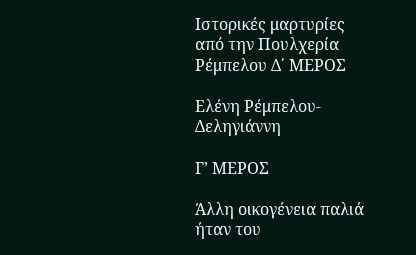Ιστορικές μαρτυρίες από την Πουλχερία Ρέμπελου Δ΄ ΜΕΡΟΣ

Ελένη Ρέμπελου-Δεληγιάννη

Γ’ ΜΕΡΟΣ

Άλλη οικογένεια παλιά ήταν του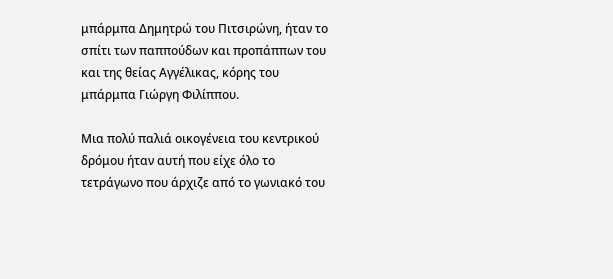μπάρμπα Δημητρώ του Πιτσιρώνη, ήταν το σπίτι των παππούδων και προπάππων του και της θείας Αγγέλικας, κόρης του μπάρμπα Γιώργη Φιλίππου.

Μια πολύ παλιά οικογένεια του κεντρικού δρόμου ήταν αυτή που είχε όλο το τετράγωνο που άρχιζε από το γωνιακό του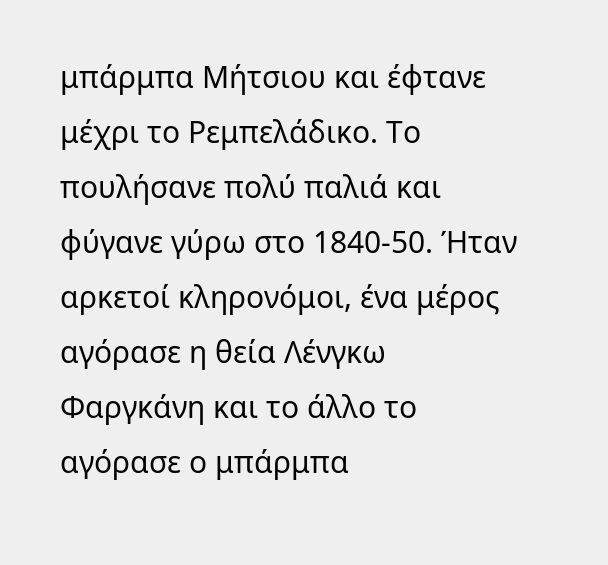μπάρμπα Μήτσιου και έφτανε μέχρι το Ρεμπελάδικο. Το πουλήσανε πολύ παλιά και φύγανε γύρω στο 1840-50. Ήταν αρκετοί κληρονόμοι, ένα μέρος αγόρασε η θεία Λένγκω Φαργκάνη και το άλλο το αγόρασε ο μπάρμπα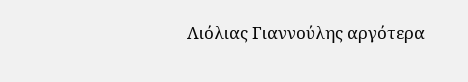Λιόλιας Γιαννούλης αργότερα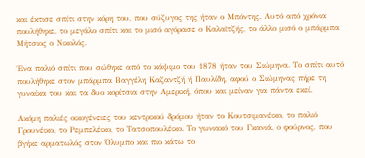και έκτισε σπίτι στην κόρη του, που σύζυγος της ήταν ο Μπόντης. Αυτό από χρόνια πουλήθηκε, το μεγάλο σπίτι και το μισό αγόρασε ο Καλαϊτζής, το άλλο μισό ο μπάρμπα Μήτσιος ο Νικολός.

Ένα παλιό σπίτι που σώθηκε από το κάψιμο του 1878 ήταν του Σιώμηνα. Το σπίτι αυτό πουλήθηκε στον μπάρμπα Βαγγέλη Καζαντζή ή Παυλίδη, αφού ο Σιώμηνας πήρε τη γυναίκα του και τα δυο κορίτσια στην Αμερική, όπου και μείναν για πάντα εκεί.

Ακόμη παλιές οικογένειες του κεντρικού δρόμου ήταν το Κουτσιμανέικο, το παλιό Γρουνέικο, το Ρεμπελέικο, το Τατσοπουλέικο. Το γωνιακό του Γκανιά, ο φούρνος, που βγήκε αρματωλός στον Όλυμπο και πιο κάτω το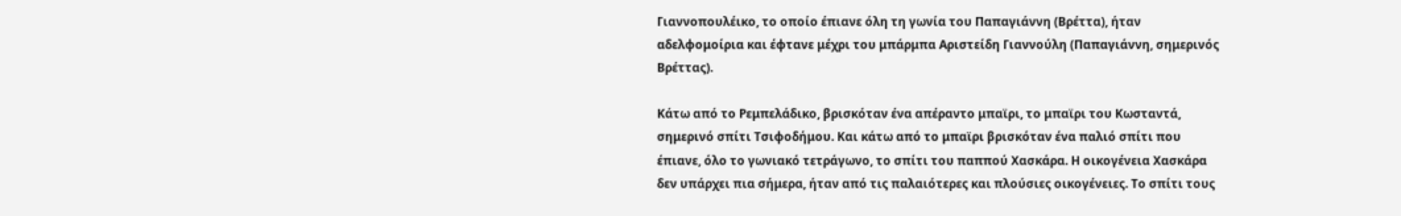Γιαννοπουλέικο, το οποίο έπιανε όλη τη γωνία του Παπαγιάννη (Βρέττα), ήταν αδελφομοίρια και έφτανε μέχρι του μπάρμπα Αριστείδη Γιαννούλη (Παπαγιάννη, σημερινός Βρέττας).

Κάτω από το Ρεμπελάδικο, βρισκόταν ένα απέραντο μπαϊρι, το μπαϊρι του Κωσταντά, σημερινό σπίτι Τσιφοδήμου. Και κάτω από το μπαϊρι βρισκόταν ένα παλιό σπίτι που έπιανε, όλο το γωνιακό τετράγωνο, το σπίτι του παππού Χασκάρα. Η οικογένεια Χασκάρα δεν υπάρχει πια σήμερα, ήταν από τις παλαιότερες και πλούσιες οικογένειες. Το σπίτι τους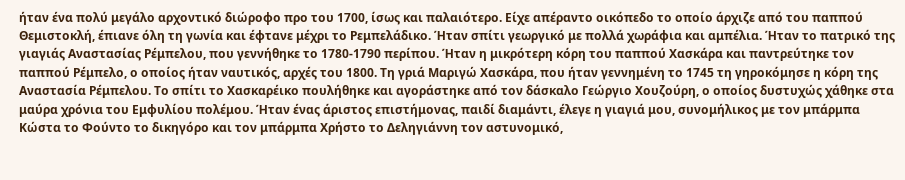ήταν ένα πολύ μεγάλο αρχοντικό διώροφο προ του 1700, ίσως και παλαιότερο. Είχε απέραντο οικόπεδο το οποίο άρχιζε από του παππού Θεμιστοκλή, έπιανε όλη τη γωνία και έφτανε μέχρι το Ρεμπελάδικο. Ήταν σπίτι γεωργικό με πολλά χωράφια και αμπέλια. Ήταν το πατρικό της γιαγιάς Αναστασίας Ρέμπελου, που γεννήθηκε το 1780-1790 περίπου. Ήταν η μικρότερη κόρη του παππού Χασκάρα και παντρεύτηκε τον παππού Ρέμπελο, ο οποίος ήταν ναυτικός, αρχές του 1800. Τη γριά Μαριγώ Χασκάρα, που ήταν γεννημένη το 1745 τη γηροκόμησε η κόρη της Αναστασία Ρέμπελου. Το σπίτι το Χασκαρέικο πουλήθηκε και αγοράστηκε από τον δάσκαλο Γεώργιο Χουζούρη, ο οποίος δυστυχώς χάθηκε στα μαύρα χρόνια του Εμφυλίου πολέμου. Ήταν ένας άριστος επιστήμονας, παιδί διαμάντι, έλεγε η γιαγιά μου, συνομήλικος με τον μπάρμπα Κώστα το Φούντο το δικηγόρο και τον μπάρμπα Χρήστο το Δεληγιάννη τον αστυνομικό,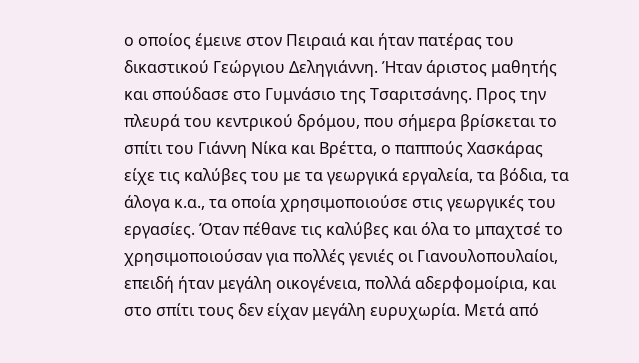ο οποίος έμεινε στον Πειραιά και ήταν πατέρας του δικαστικού Γεώργιου Δεληγιάννη. Ήταν άριστος μαθητής και σπούδασε στο Γυμνάσιο της Τσαριτσάνης. Προς την πλευρά του κεντρικού δρόμου, που σήμερα βρίσκεται το σπίτι του Γιάννη Νίκα και Βρέττα, ο παππούς Χασκάρας είχε τις καλύβες του με τα γεωργικά εργαλεία, τα βόδια, τα άλογα κ.α., τα οποία χρησιμοποιούσε στις γεωργικές του εργασίες. Όταν πέθανε τις καλύβες και όλα το μπαχτσέ το χρησιμοποιούσαν για πολλές γενιές οι Γιανουλοπουλαίοι, επειδή ήταν μεγάλη οικογένεια, πολλά αδερφομοίρια, και στο σπίτι τους δεν είχαν μεγάλη ευρυχωρία. Μετά από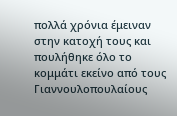πολλά χρόνια έμειναν στην κατοχή τους και πουλήθηκε όλο το κομμάτι εκείνο από τους Γιαννουλοπουλαίους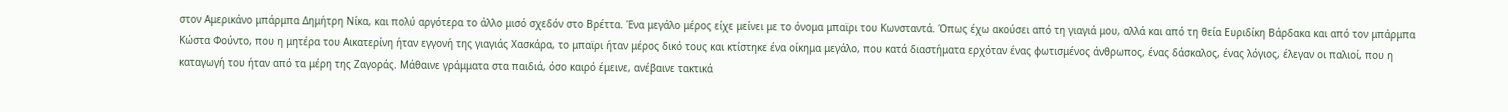στον Αμερικάνο μπάρμπα Δημήτρη Νίκα, και πολύ αργότερα το άλλο μισό σχεδόν στο Βρέττα. Ένα μεγάλο μέρος είχε μείνει με το όνομα μπαϊρι του Κωνσταντά. Όπως έχω ακούσει από τη γιαγιά μου, αλλά και από τη θεία Ευριδίκη Βάρδακα και από τον μπάρμπα Κώστα Φούντο, που η μητέρα του Αικατερίνη ήταν εγγονή της γιαγιάς Χασκάρα, το μπαϊρι ήταν μέρος δικό τους και κτίστηκε ένα οίκημα μεγάλο, που κατά διαστήματα ερχόταν ένας φωτισμένος άνθρωπος, ένας δάσκαλος, ένας λόγιος, έλεγαν οι παλιοί, που η καταγωγή του ήταν από τα μέρη της Ζαγοράς. Μάθαινε γράμματα στα παιδιά, όσο καιρό έμεινε, ανέβαινε τακτικά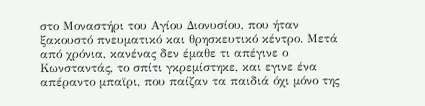στο Μοναστήρι του Αγίου Διονυσίου, που ήταν ξακουστό πνευματικό και θρησκευτικό κέντρο. Μετά από χρόνια, κανένας δεν έμαθε τι απέγινε ο Κωνσταντάς, το σπίτι γκρεμίστηκε, και εγινε ένα απέραντο μπαϊρι, που παίζαν τα παιδιά όχι μόνο της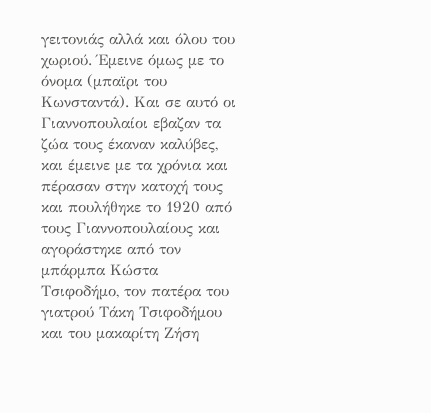γειτονιάς αλλά και όλου του χωριού. Έμεινε όμως με το όνομα (μπαϊρι του Κωνσταντά). Και σε αυτό οι Γιαννοπουλαίοι εβαζαν τα ζώα τους έκαναν καλύβες, και έμεινε με τα χρόνια και πέρασαν στην κατοχή τους και πουλήθηκε το 1920 από τους Γιαννοπουλαίους και αγοράστηκε από τον μπάρμπα Κώστα Τσιφοδήμο, τον πατέρα του γιατρού Τάκη Τσιφοδήμου και του μακαρίτη Ζήση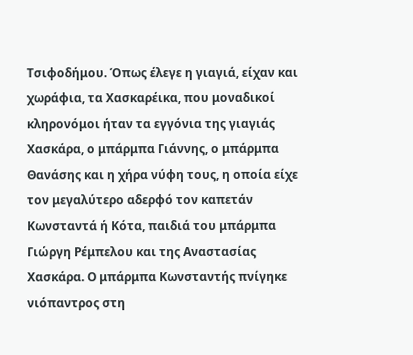Τσιφοδήμου. Όπως έλεγε η γιαγιά, είχαν και χωράφια, τα Χασκαρέικα, που μοναδικοί κληρονόμοι ήταν τα εγγόνια της γιαγιάς Χασκάρα, ο μπάρμπα Γιάννης, ο μπάρμπα Θανάσης και η χήρα νύφη τους, η οποία είχε τον μεγαλύτερο αδερφό τον καπετάν Κωνσταντά ή Κότα, παιδιά του μπάρμπα Γιώργη Ρέμπελου και της Αναστασίας Χασκάρα. Ο μπάρμπα Κωνσταντής πνίγηκε νιόπαντρος στη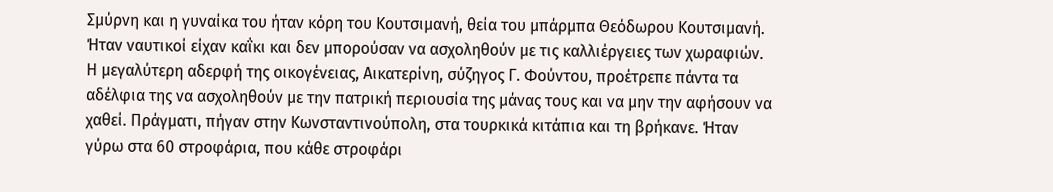Σμύρνη και η γυναίκα του ήταν κόρη του Κουτσιμανή, θεία του μπάρμπα Θεόδωρου Κουτσιμανή. Ήταν ναυτικοί είχαν καΐκι και δεν μπορούσαν να ασχοληθούν με τις καλλιέργειες των χωραφιών. Η μεγαλύτερη αδερφή της οικογένειας, Αικατερίνη, σύζηγος Γ. Φούντου, προέτρεπε πάντα τα αδέλφια της να ασχοληθούν με την πατρική περιουσία της μάνας τους και να μην την αφήσουν να χαθεί. Πράγματι, πήγαν στην Κωνσταντινούπολη, στα τουρκικά κιτάπια και τη βρήκανε. Ήταν γύρω στα 60 στροφάρια, που κάθε στροφάρι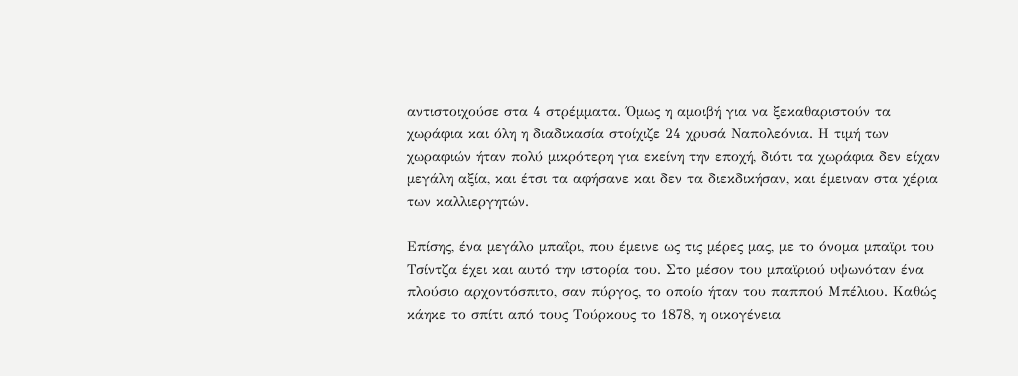αντιστοιχούσε στα 4 στρέμματα. Όμως η αμοιβή για να ξεκαθαριστούν τα χωράφια και όλη η διαδικασία στοίχιζε 24 χρυσά Ναπολεόνια. Η τιμή των χωραφιών ήταν πολύ μικρότερη για εκείνη την εποχή, διότι τα χωράφια δεν είχαν μεγάλη αξία, και έτσι τα αφήσανε και δεν τα διεκδικήσαν, και έμειναν στα χέρια των καλλιεργητών.

Επίσης, ένα μεγάλο μπαΐρι, που έμεινε ως τις μέρες μας, με το όνομα μπαϊρι του Τσίντζα έχει και αυτό την ιστορία του. Στο μέσον του μπαϊριού υψωνόταν ένα πλούσιο αρχοντόσπιτο, σαν πύργος, το οποίο ήταν του παππού Μπέλιου. Καθώς κάηκε το σπίτι από τους Τούρκους το 1878, η οικογένεια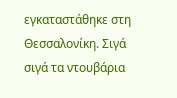εγκαταστάθηκε στη Θεσσαλονίκη. Σιγά σιγά τα ντουβάρια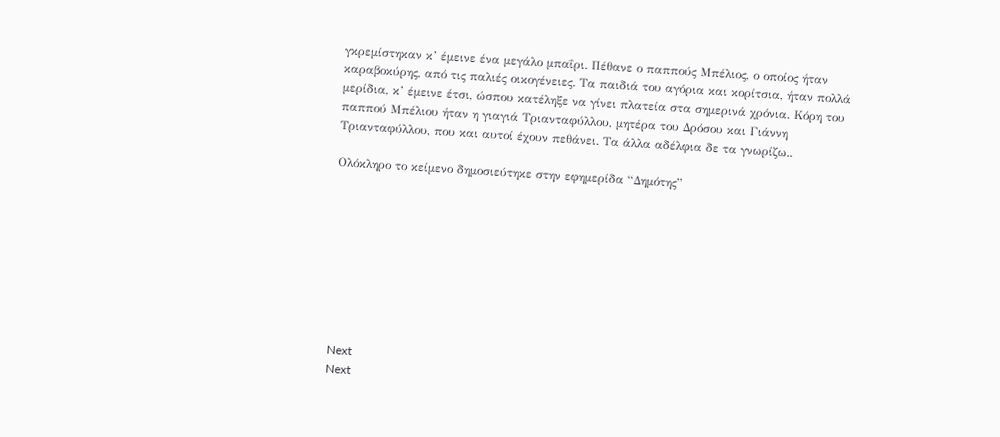γκρεμίστηκαν κ’ έμεινε ένα μεγάλο μπαΐρι. Πέθανε ο παππούς Μπέλιος, ο οποίος ήταν καραβοκύρης, από τις παλιές οικογένειες. Τα παιδιά του αγόρια και κορίτσια, ήταν πολλά μερίδια, κ’ έμεινε έτσι, ώσπου κατέληξε να γίνει πλατεία στα σημερινά χρόνια. Κόρη του παππού Μπέλιου ήταν η γιαγιά Τριανταφύλλου, μητέρα του Δρόσου και Γιάννη Τριανταφύλλου, που και αυτοί έχουν πεθάνει. Τα άλλα αδέλφια δε τα γνωρίζω..

Ολόκληρο το κείμενο δημοσιεύτηκε στην εφημερίδα “Δημότης”









Next
Next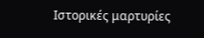Ιστορικές μαρτυρίες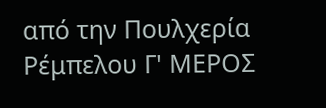από την Πουλχερία Ρέμπελου Γ' ΜΕΡΟΣ